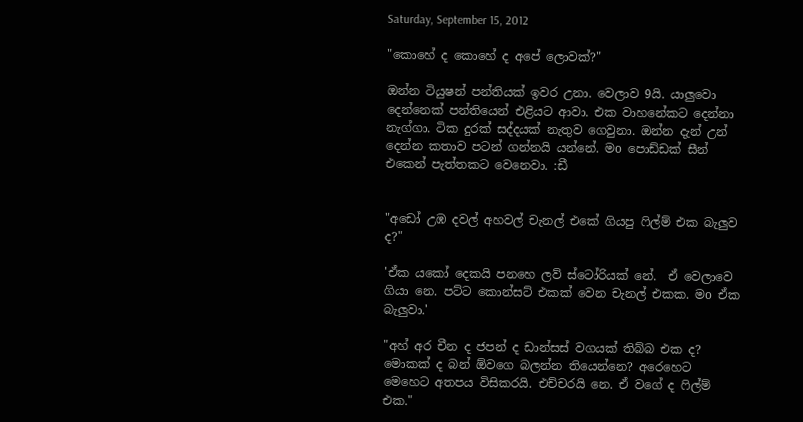Saturday, September 15, 2012

"කොහේ ද කොහේ ද අපේ ලොවක්?"

ඔන්න ටියුෂන් පන්තියක් ඉවර උනා. වෙලාව 9යි. යාලුවො දෙන්නෙක් පන්තියෙන් එළියට ආවා. එක වාහනේකට දෙන්නා නැග්ගා. ටික දුරක් සද්දයක් නැතුව ගෙවුනා. ඔන්න දැන් උන් දෙන්න කතාව පටන් ගන්නයි යන්නේ. මo පොඩ්ඩක් සීන් එකෙන් පැත්තකට වෙනෙවා. :ඩී


"අඩෝ උඹ දවල් අහවල් චැනල් එකේ ගියපු ෆිල්ම් එක බැලුව ද?"

'ඒක යකෝ දෙකයි පනහෙ ලව් ස්ටෝරියක් නේ.  ඒ වෙලාවෙ ගියා නෙ. පට්ට කොන්සට් එකක් වෙන චැනල් එකක. මo ඒක බැලුවා.'

"අහ් අර චීන ද ජපන් ද ඩාන්සස් වගයක් තිබ්බ එක ද? මොකක් ද බන් ඕවගෙ බලන්න තියෙන්නෙ? අරෙහෙට මෙහෙට අතපය විසිකරයි. එච්චරයි නෙ. ඒ වගේ ද ෆිල්ම් එක."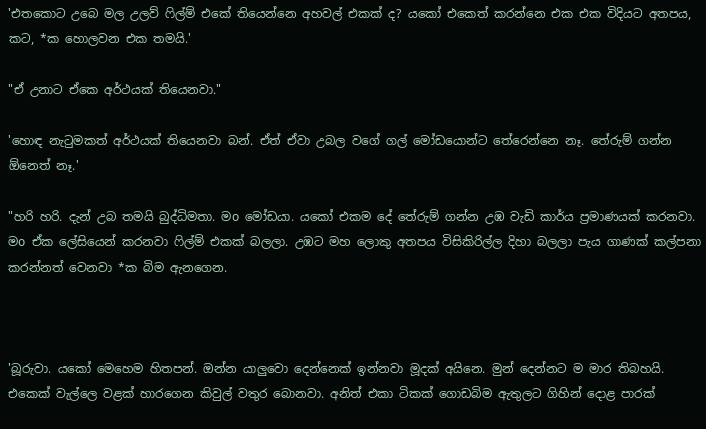'එතකොට උබෙ මල උලව් ෆිල්ම් එකේ තියෙන්නෙ අහවල් එකක් ද? යකෝ එකෙත් කරන්නෙ එක එක විදියට අතපය, කට, *ක හොලවන එක තමයි.'

"ඒ උනාට ඒකෙ අර්ථයක් තියෙනවා."

'හොඳ නැටුමකත් අර්ථයක් තියෙනවා බන්. ඒත් ඒවා උබල වගේ ගල් මෝඩයොන්ට තේරෙන්නෙ නෑ. තේරුම් ගන්න ඕනෙත් නෑ.'

"හරි හරි. දැන් උබ තමයි බුද්ධිමතා. මo මෝඩයා. යකෝ එකම දේ තේරුම් ගන්න උඹ වැඩි කාර්ය ප්‍රමාණයක් කරනවා. මo ඒක ලේසියෙන් කරනවා ෆිල්ම් එකක් බලලා. උඹට මහ ලොකු අතපය විසිකිරිල්ල දිහා බලලා පැය ගාණක් කල්පනා කරන්නත් වෙනවා *ක බිම ඇනගෙන.



'බූරුවා. යකෝ මෙහෙම හිතපන්. ඔන්න යාලුවො දෙන්නෙක් ඉන්නවා මූදක් අයිනෙ. මුන් දෙන්නට ම මාර තිබහයි. එකෙක් වැල්ලෙ වළක් හාරගෙන කිවුල් වතුර බොනවා. අනිත් එකා ටිකක් ගොඩබිම ඇතුලට ගිහින් දොළ පාරක්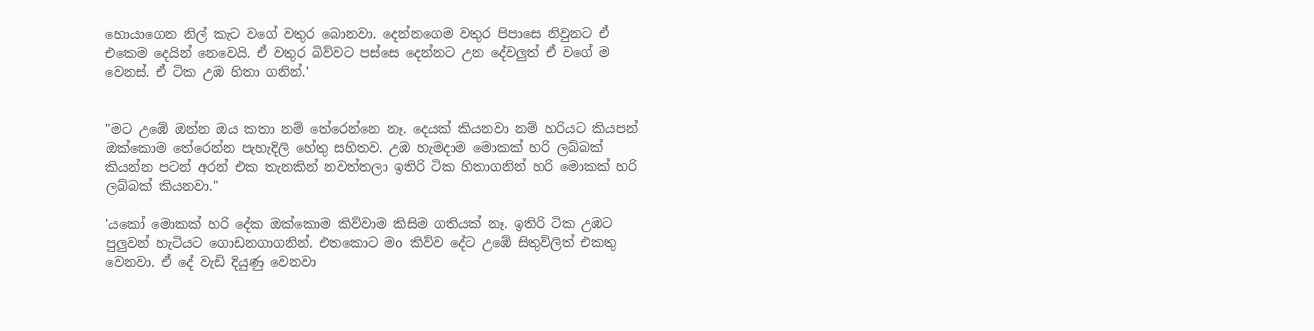හොයාගෙන නිල් කැට වගේ වතුර බොනවා. දෙන්නගෙම වතුර පිපාසෙ නිවුනට ඒ එකෙම දෙයින් නෙවෙයි. ඒ වතුර බිව්වට පස්සෙ දෙන්නට උන දේවලුත් ඒ වගේ ම වෙනස්. ඒ ටික උඹ හිතා ගනින්.'


"මට උඹේ ඔන්න ඔ‍ය කතා නම් තේරෙන්නෙ නෑ. දෙයක් කියනවා නම් හරියට කියපන් ඔක්කොම තේරෙන්න පැහැදිලි හේතු සහිතව. උඹ හැමදාම මොකක් හරි ලබ්බක් කියන්න පටන් අරන් එක තැනකින් නවත්තලා ඉතිරි ටික හිතාගනින් හරි මොකක් හරි ලබ්බක් කියනවා."

'යකෝ මොකක් හරි දේක ඔක්කොම කිව්වාම කිසිම ගතියක් නෑ. ඉතිරි ටික උඹට පුලුවන් හැටියට ගොඩනගාගනින්. එතකොට මo කිව්ව දේට උඹේ සිතුව්ලිත් එකතු වෙනවා. ඒ දේ වැඩි දියුණු වෙනවා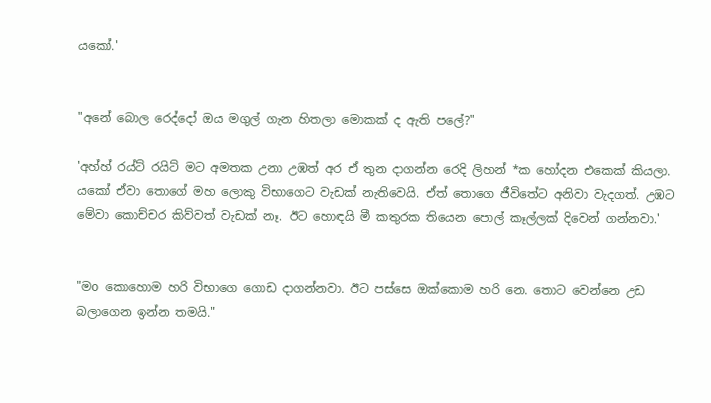යකෝ.'


"අනේ බොල රෙද්දෝ ඔය මගුල් ගැන හිතලා මොකක් ද ඇති පලේ?"

'අහ්හ් රය්ට් ර‍යිට් මට අමතක උනා උඹත් අර ඒ තුන දාගන්න රෙදි ලිහන් *ක හෝදන එකෙක් කියලා. යකෝ ඒවා තොගේ මහ ලොකු විභාගෙට වැඩක් නැතිවෙයි. ඒත් තොගෙ ජීවිතේට අනිවා වැදගත්. උඹට මේවා කොච්චර කිව්වත් වැඩක් නෑ. ඊට හොඳයි මී කතුරක තියෙන පොල් කෑල්ලක් දිවෙන් ගන්නවා.'


"මo කොහොම හරි විභාගෙ ගොඩ දාගන්නවා. ඊට පස්සෙ ඔක්කොම හරි නෙ. තොට වෙන්නෙ උඩ බලාගෙන ඉන්න තමයි."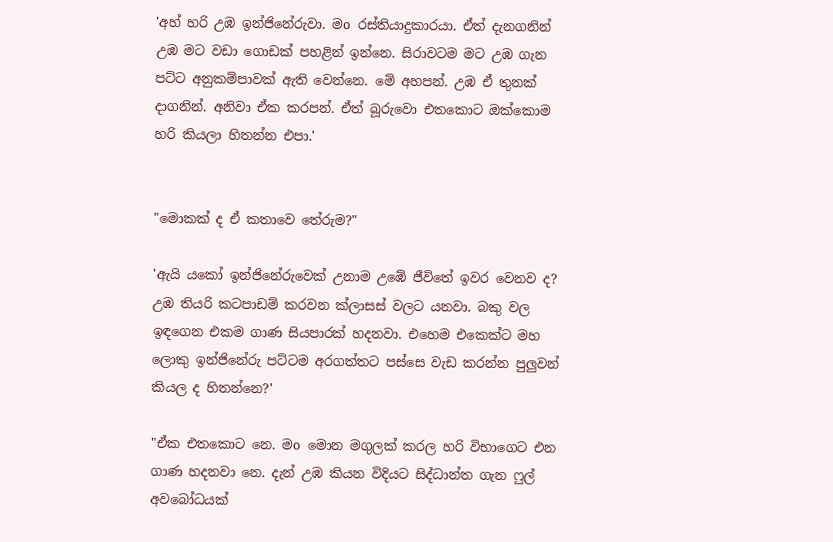'අහ් හරි උඹ ඉන්ජිනේරුවා. මo රස්තියාදුකාරයා. ඒත් දැනගනින් උඹ මට වඩා ගොඩක් පහළින් ඉන්නෙ. සිරාවටම මට උඹ ගැන පට්ට අනුකම්පාවක් ඇති වෙන්නෙ. මේ අහපන්. උඹ ඒ තුනක් දාගනින්. අනිවා ඒක කරපන්. ඒත් බූරුවො එතකොට ඔක්කොම හරි කියලා හිතන්න එපා.'


"මොකක් ද ඒ කතාවෙ තේරුම?"

'ඇයි යකෝ ඉන්ජිනේරුවෙක් උනාම උඹේ ජීවිතේ ඉවර වෙනව ද? උඹ තියරි කටපාඩම් කරවන ක්ලාසස් වලට යනවා. බකු වල ඉඳගෙන එකම ගාණ සියපාරක් හදනවා. එහෙම එකෙක්ට මහ ලොකු ඉන්ජිනේරු පට්ටම අරගත්තට පස්සෙ වැඩ කරන්න පුලුවන් කියල ද හිතන්නෙ?'

"ඒක එතකොට නෙ. මo මොන මගුලක් කරල හරි විභාගෙට එන ගාණ හදනවා නෙ. දැන් උඹ කියන විදියට සිද්ධාන්ත ගැන ෆුල් අවබෝධයක්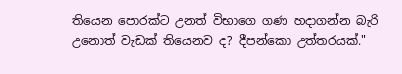තියෙන පොරක්ට උනත් විභාගෙ ගණ හදාගන්න බැරි උනොත් වැඩක් තියෙනව ද? දීපන්කො උත්තරයක්."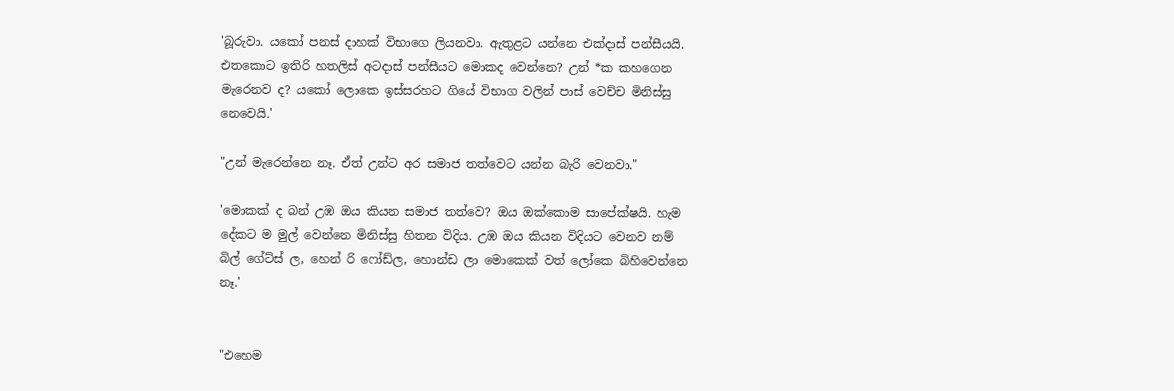'බූරුවා. යකෝ පනස් දාහක් විභාගෙ ලියනවා. ඇතුළට යන්නෙ එක්දාස් පන්සීයයි. එතකොට ඉතිරි හතලිස් අටදාස් පන්සී‍යට මොකද වෙන්නෙ? උන් *ක කහගෙන මැරෙනව ද? යකෝ ලොකෙ ඉස්සරහට ගියේ විභාග වලින් පාස් වෙච්ච මිනිස්සු නෙවෙයි.'

"උන් මැරෙන්නෙ නෑ. ඒත් උන්ට අර සමාජ තත්වෙට යන්න බැරි වෙනවා."

'මොකක් ද බන් උඹ ඔය කියන සමාජ තත්වෙ? ඔය ඔක්කොම සාපේක්ෂයි. හැම දේකට ම මුල් වෙන්නෙ මිනිස්සු හිතන විදිය. උඹ ඔය කියන විදියට වෙනව නම් බිල් ගේට්ස් ල, හෙන් රි ෆෝඩ්ල, හොන්ඩ ලා මොකෙක් වත් ලෝකෙ බිහිවෙන්නෙ නෑ.'


"එහෙම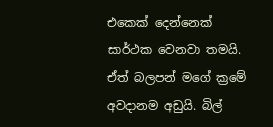එකෙක් දෙන්නෙක් සාර්ථක වෙනවා තමයි. ඒත් බලපන් මගේ ක්‍රමේ අවදානම අඩුයි. බිල්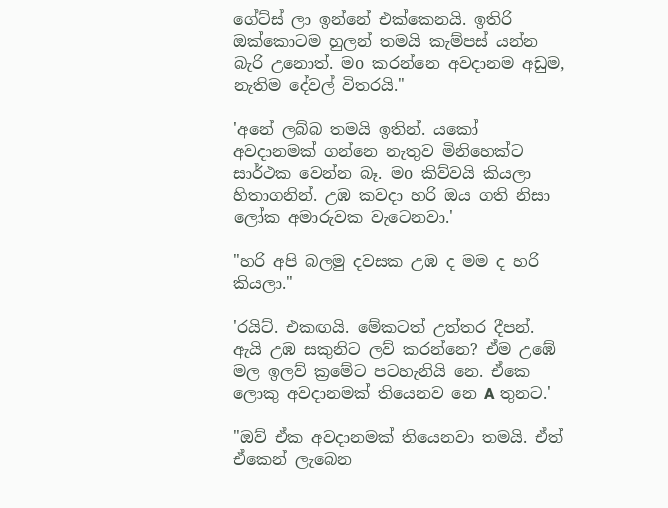ගේට්ස් ලා ඉන්නේ එක්කෙනයි. ඉතිරි ඔක්කොටම හුලන් තමයි කැම්පස් යන්න බැරි උනොත්. මo කරන්නෙ අවදානම අඩුම, නැතිම දේවල් විතරයි."

'අනේ ලබ්බ තමයි ඉතින්. යකෝ අවදානමක් ගන්නෙ නැතුව මිනිහෙක්ට සාර්ථක වෙන්න බෑ. මo කිව්වයි කියලා හිතාගනින්. උඹ කවදා හරි ඔය ගති නිසා ලෝක අමාරුවක වැටෙනවා.'

"හරි අපි බලමු දවසක උඹ ද මම ද හරි කියලා."

'රයිට්. එකඟයි. මේකටත් උත්තර දීපන්. ඇයි උඹ සකුනිට ලව් කරන්නෙ? ඒම උඹේ මල ඉලව් ක්‍රමේට පටහැනියි නෙ. ඒකෙ ලොකු අවදානමක් තියෙනව නෙ A තුනට.'

"ඔව් ඒක අවදානමක් තියෙනවා තමයි. ඒත් ඒකෙන් ලැබෙන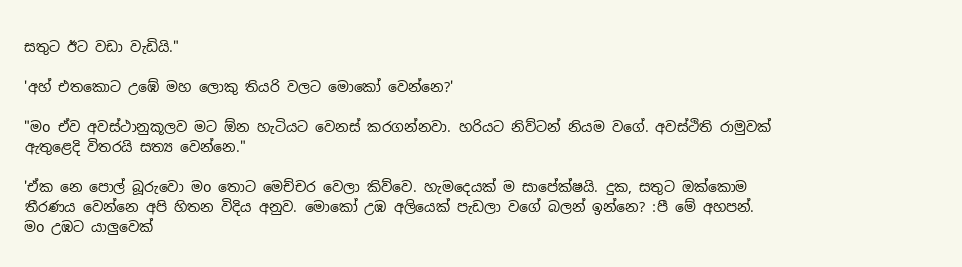සතුට ඊට වඩා වැඩියි."

'අහ් එතකොට උඹේ මහ ලොකු තියරි වලට මොකෝ වෙන්නෙ?'

"මo ඒව අවස්ථානුකූලව මට ඕන හැටියට වෙනස් කරගන්නවා. හරි‍යට නිව්ටන් නියම වගේ. අවස්ථිති රාමුවක් ඇතුළෙදි විතරයි සත්‍ය වෙන්නෙ."

'ඒක නෙ පොල් බූරුවො මo තොට මෙච්චර වෙලා කිව්වෙ. හැමදෙයක් ම සාපේක්ෂයි. දුක, සතුට ඔක්කොම තීරණය වෙන්නෙ අපි හිතන විදිය අනුව. මොකෝ උඹ අලියෙක් පැඩලා වගේ බලන් ඉන්නෙ? :පී මේ අහපන්. මo උඹට යාලුවෙක්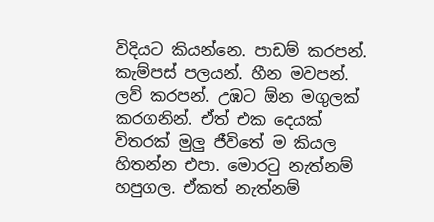විදි‍යට කියන්නෙ. පාඩම් කරපන්. කැම්පස් පලයන්. හීන මවපන්. ලව් කරපන්. උඹට ඕන මගුලක් කරගනින්. ඒත් එක දෙයක් විතරක් මුලු ජීවිතේ ම කියල හිතන්න එපා. මොරටු නැත්නම් හපුගල. ඒකත් නැත්නම්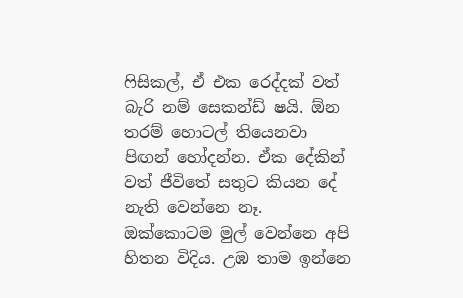ෆිසිකල්, ඒ එක රෙද්දක් වත් බැරි නම් සෙකන්ඩ් ෂයි. ඕන තරම් හොටල් තියෙනවා පිඟන් හෝදන්න. ඒක දේකින් වත් ජීවිතේ සතුට කියන දේ නැති වෙන්නෙ නෑ. ඔක්කොටම මුල් වෙන්නෙ අපි හිතන විදිය. උඹ තාම ඉන්නෙ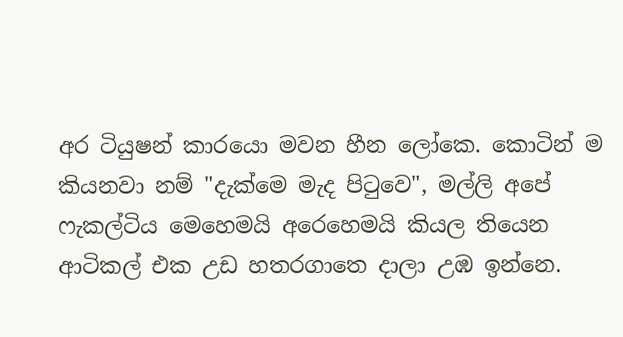අර ටියුෂන් කාරයො මවන හීන ලෝකෙ. කොටින් ම කියනවා නම් "දැක්මෙ මැද පිටුවෙ", මල්ලි අපේ ෆැකල්ටිය මෙහෙමයි අරෙහෙමයි කියල තියෙන ආටිකල් එක උඩ හතරගාතෙ දාලා උඹ ඉන්නෙ.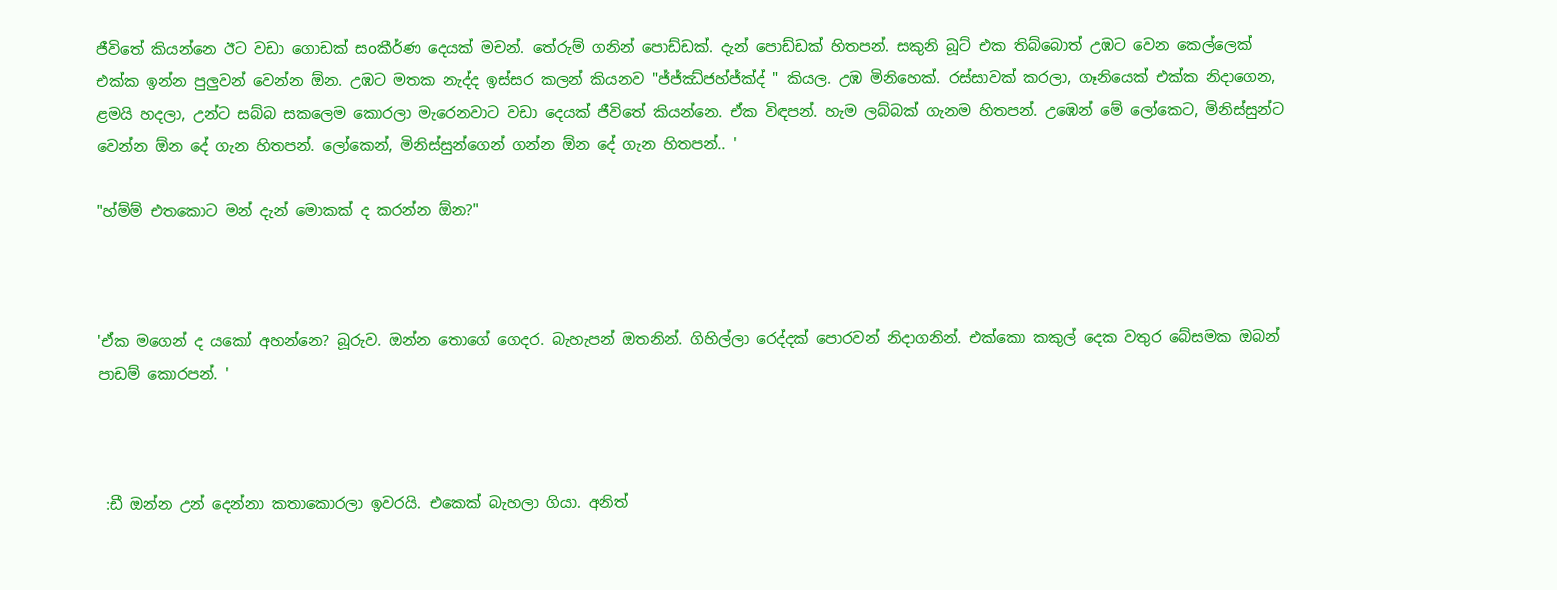ජීවිතේ කියන්නෙ ඊට වඩා ගොඩක් සoකීර්ණ දෙයක් මචන්. තේරුම් ගනින් පොඩ්ඩක්. දැන් පොඩ්ඩක් හිතපන්. සකුනි බූට් එක තිබ්බොත් උඹට වෙන කෙල්ලෙක් එක්ක ඉන්න පුලුවන් වෙන්න ඕන. උඹට මතක නැද්ද ඉස්සර කලන් කියනව "ජ්ජ්ඣ්ජහ්ජ්ක්ද් " කියල. උඹ මිනිහෙක්. රස්සාවක් කරලා, ගෑනියෙක් එක්ක නිදාගෙන, ළමයි හදලා, උන්ට සබ්බ සකලෙම කොරලා මැරෙනවාට වඩා දෙයක් ජීවිතේ කියන්නෙ. ඒක විඳපන්. හැම ලබ්බක් ගැනම හිතපන්. උඹෙන් මේ ලෝකෙට, මිනිස්සුන්ට වෙන්න ඕන දේ ගැන හිතපන්. ලෝකෙන්, මිනිස්සුන්ගෙන් ගන්න ඕන දේ ගැන හිතපන්.. '

"හ්ම්ම් එතකොට මන් දැන් මොකක් ද කරන්න ඕන?"



'ඒක මගෙන් ද යකෝ අහන්නෙ? බූරුව. ඔන්න තොගේ ගෙදර. බැහැපන් ඔතනින්. ගිහිල්ලා රෙද්දක් පොරවන් නිදාගනින්. එක්කො කකුල් දෙක වතුර බේසමක ඔබන් පාඩම් කොරපන්. '



 :ඩී ඔන්න උන් දෙන්නා කතාකොරලා ඉවරයි. එකෙක් බැහලා ගියා. අනිත්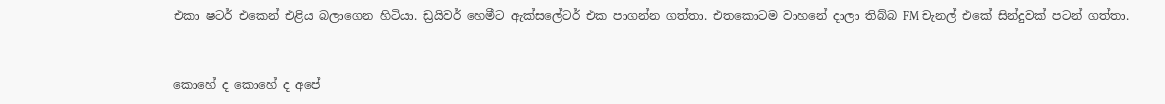එකා ෂටර් එකෙන් එළිය බලාගෙන හිටියා. ඩ්‍රයිවර් හෙමීට ඇක්සලේටර් එක පාගන්න ගත්තා. එතකොටම වාහනේ දාලා තිබ්බ FM චැනල් එකේ සින්දුවක් පටන් ගත්තා.


කොහේ ද කොහේ ද අපේ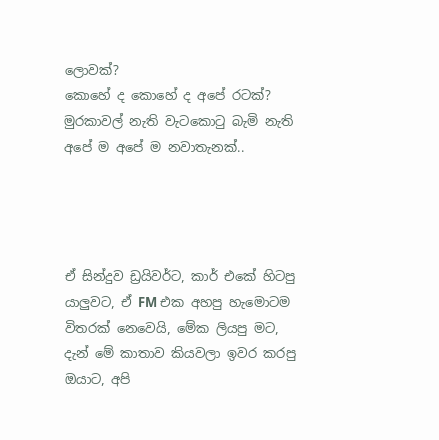ලොවක්?
කොහේ ද කොහේ ද අපේ රටක්?
මුරකාවල් නැති වැටකොටු බැමි නැති
අපේ ම අපේ ම නවාතැනක්..




ඒ සින්දුව ඩ්‍රයිවර්ට, කාර් එකේ හිටපු යාලුවට, ඒ FM එක අහපු හැමොටම විතරක් නෙවෙයි, මේක ලියපු මට, දැන් මේ කාතාව කියවලා ඉවර කරපු ඔයාට, අපි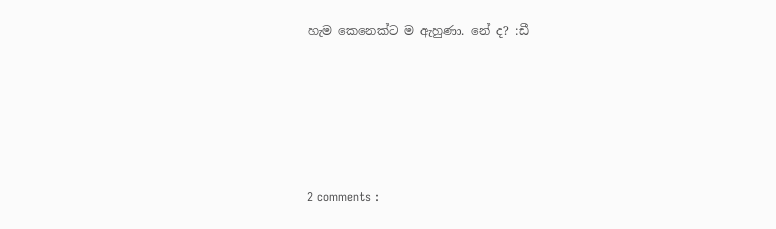හැම කෙනෙක්ට ම ඇහුණා. නේ ද? :ඩී





2 comments :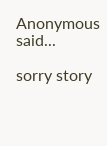Anonymous said...

sorry story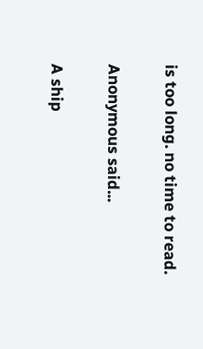is too long. no time to read.

Anonymous said...

A ship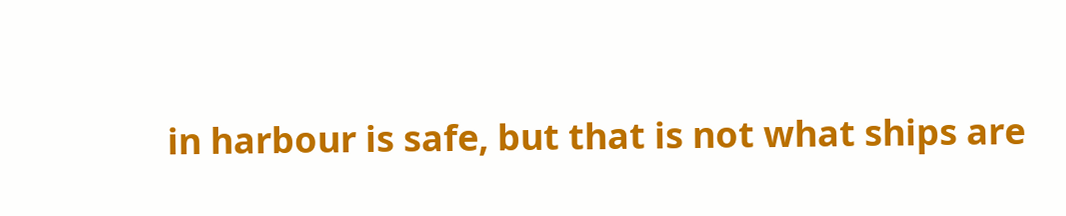in harbour is safe, but that is not what ships are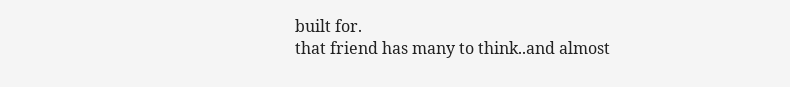built for.
that friend has many to think..and almost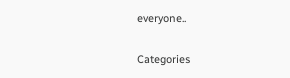everyone..

Categories